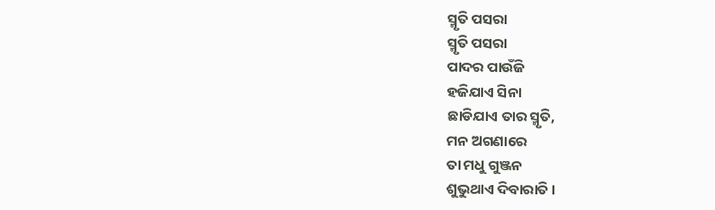ସ୍ମୃତି ପସରା
ସ୍ମୃତି ପସରା
ପାଦର ପାଉଁଜି
ହଜିଯାଏ ସିନା
ଛାଡିଯାଏ ତାର ସ୍ମୃତି,
ମନ ଅଗଣାରେ
ତା ମଧୁ ଗୁଞ୍ଜନ
ଶୁଭୁଥାଏ ଦିବାରାତି।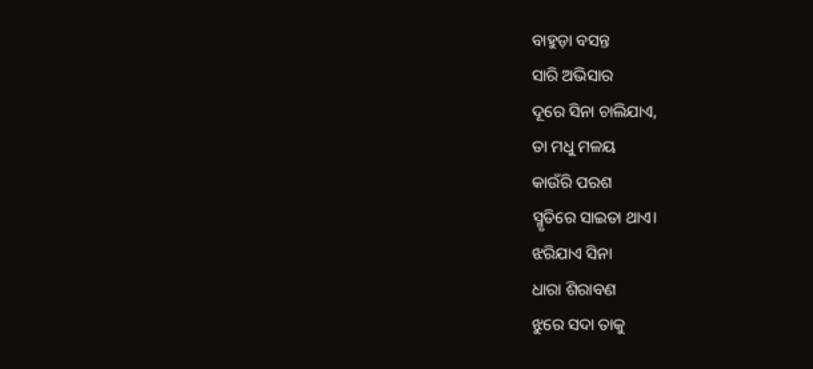ବାହୁଡ଼ା ବସନ୍ତ
ସାରି ଅଭିସାର
ଦୂରେ ସିନା ଚାଲିଯାଏ,
ତା ମଧୁ ମଳୟ
କାଉଁରି ପରଶ
ସ୍ମୃତିରେ ସାଇତା ଥାଏ।
ଝରିଯାଏ ସିନା
ଧାରା ଶିରାବଣ
ଝୁରେ ସଦା ତାକୁ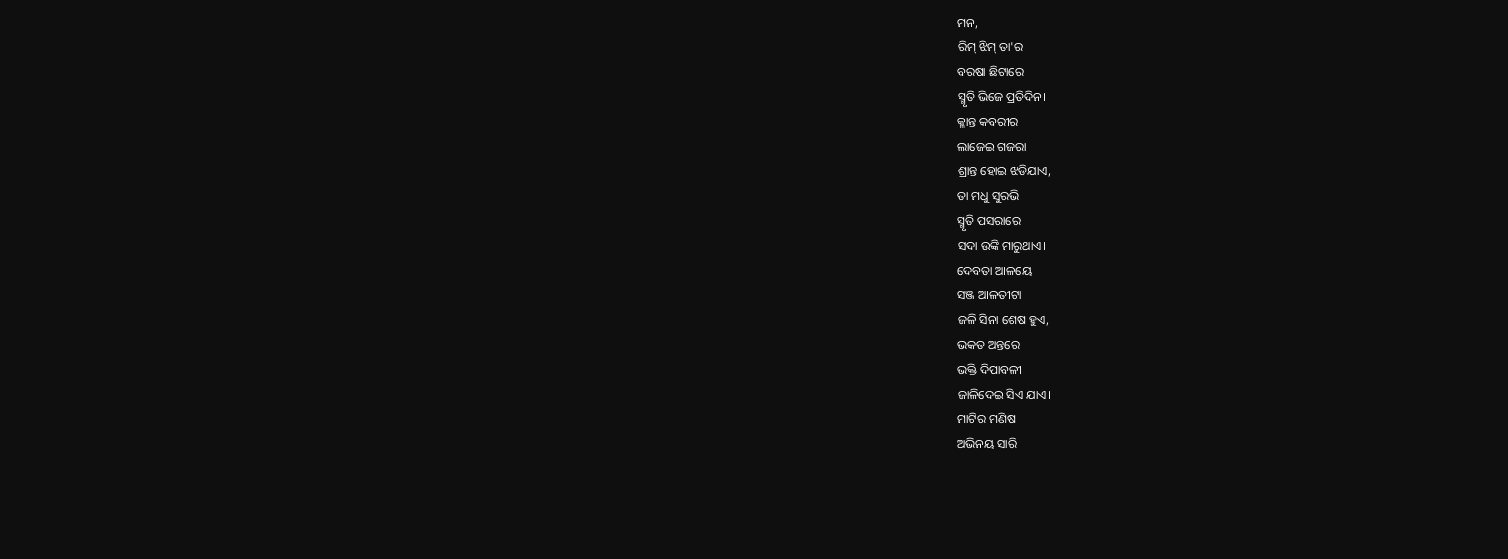ମନ,
ରିମ୍ ଝିମ୍ ତା'ର
ବରଷା ଛିଟାରେ
ସ୍ମୃତି ଭିଜେ ପ୍ରତିଦିନ।
କ୍ଳାନ୍ତ କବରୀର
ଲାଜେଇ ଗଜରା
ଶ୍ରାନ୍ତ ହୋଇ ଝଡିଯାଏ,
ତା ମଧୁ ସୁରଭି
ସ୍ମୃତି ପସରାରେ
ସଦା ଉଙ୍କି ମାରୁଥାଏ।
ଦେବତା ଆଳୟେ
ସଞ୍ଜ ଆଳତୀଟା
ଜଳି ସିନା ଶେଷ ହୁଏ,
ଭକତ ଅନ୍ତରେ
ଭକ୍ତି ଦିପାବଳୀ
ଜାଳିଦେଇ ସିଏ ଯାଏ।
ମାଟିର ମଣିଷ
ଅଭିନୟ ସାରି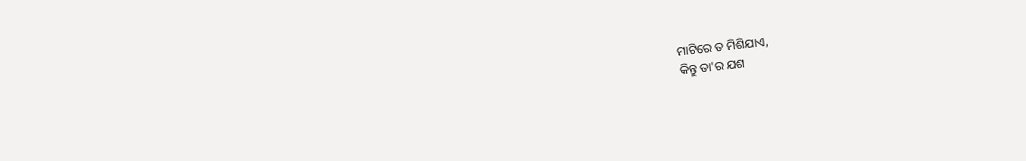ମାଟିରେ ତ ମିଶିଯାଏ,
କିନ୍ତୁ ତା'ର ଯଶ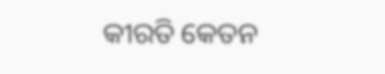କୀରତି କେତନ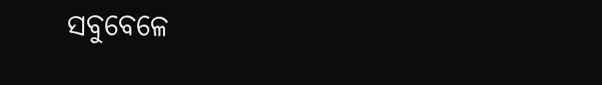ସବୁବେଳେ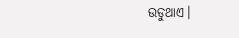ଉଡୁଥାଏ।